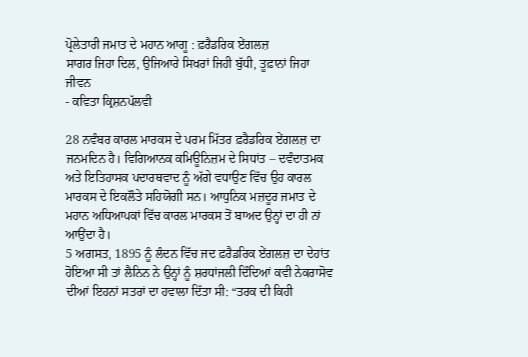ਪ੍ਰੋਲੇਤਾਰੀ ਜਮਾਤ ਦੇ ਮਹਾਨ ਆਗੂ : ਫ਼ਰੈਡਰਿਕ ਏਂਗਲਜ਼
ਸਾਗਰ ਜਿਹਾ ਦਿਲ, ਉਜਿਆਰੇ ਸਿਖਰਾਂ ਜਿਹੀ ਬੁੱਧੀ, ਤੂਫ਼ਾਨਾਂ ਜਿਹਾ ਜੀਵਨ
- ਕਵਿਤਾ ਕ੍ਰਿਸ਼ਨਪੱਲਵੀ

28 ਨਵੰਬਰ ਕਾਰਲ ਮਾਰਕਸ ਦੇ ਪਰਮ ਮਿੱਤਰ ਫ਼ਰੈਡਰਿਕ ਏਂਗਲਜ਼ ਦਾ ਜਨਮਦਿਨ ਹੈ। ਵਿਗਿਆਨਕ ਕਮਿਊਨਿਜ਼ਮ ਦੇ ਸਿਧਾਂਤ – ਦਵੰਦਾਤਮਕ ਅਤੇ ਇਤਿਹਾਸਕ ਪਦਾਰਥਵਾਦ ਨੂੰ ਅੱਗੇ ਵਧਾਉਣ ਵਿੱਚ ਉਹ ਕਾਰਲ ਮਾਰਕਸ ਦੇ ਇਕਲੌਤੇ ਸਹਿਯੋਗੀ ਸਨ। ਆਧੁਨਿਕ ਮਜ਼ਦੂਰ ਜਮਾਤ ਦੇ ਮਹਾਨ ਅਧਿਆਪਕਾਂ ਵਿੱਚ ਕਾਰਲ ਮਾਰਕਸ ਤੋਂ ਬਾਅਦ ਉਨ੍ਹਾਂ ਦਾ ਹੀ ਨਾਂ ਆਉਂਦਾ ਹੈ।
5 ਅਗਸਤ, 1895 ਨੂੰ ਲੰਦਨ ਵਿੱਚ ਜਦ ਫ਼ਰੈਡਰਿਕ ਏਂਗਲਜ਼ ਦਾ ਦੇਹਾਂਤ ਹੋਇਆ ਸੀ ਤਾਂ ਲੈਨਿਨ ਨੇ ਉਨ੍ਹਾਂ ਨੂੰ ਸ਼ਰਧਾਂਜਲੀ ਦਿੰਦਿਆਂ ਕਵੀ ਨੇਕਰਾਸੋਵ ਦੀਆਂ ਇਹਨਾਂ ਸਤਰਾਂ ਦਾ ਹਵਾਲਾ ਦਿੱਤਾ ਸੀ: “ਤਰਕ ਦੀ ਕਿਹੀ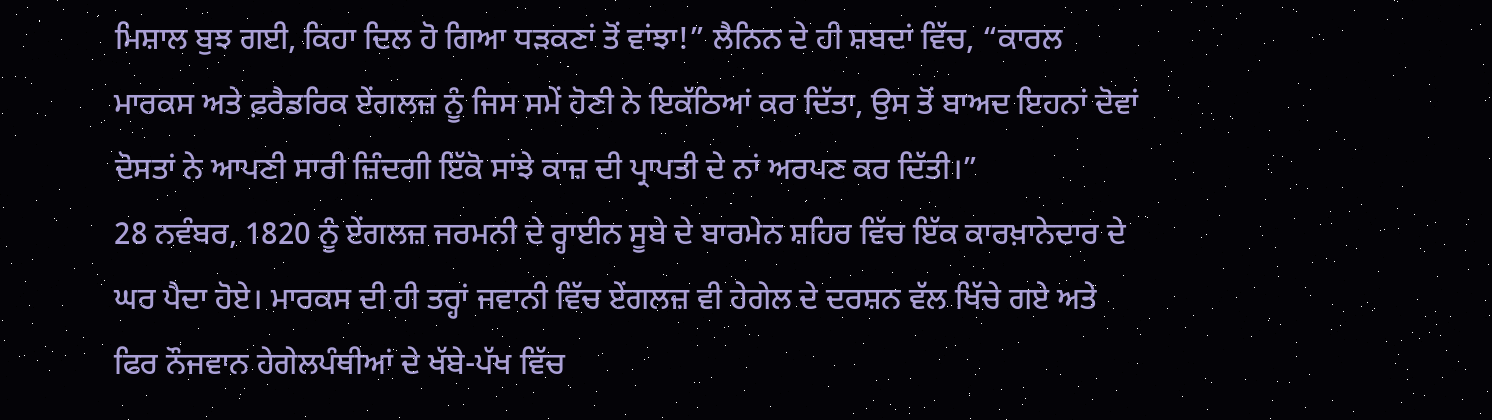ਮਿਸ਼ਾਲ ਬੁਝ ਗਈ, ਕਿਹਾ ਦਿਲ ਹੋ ਗਿਆ ਧੜਕਣਾਂ ਤੋਂ ਵਾਂਝਾ!” ਲੈਨਿਨ ਦੇ ਹੀ ਸ਼ਬਦਾਂ ਵਿੱਚ, “ਕਾਰਲ ਮਾਰਕਸ ਅਤੇ ਫ਼ਰੈਡਰਿਕ ਏਂਗਲਜ਼ ਨੂੰ ਜਿਸ ਸਮੇਂ ਹੋਣੀ ਨੇ ਇਕੱਠਿਆਂ ਕਰ ਦਿੱਤਾ, ਉਸ ਤੋਂ ਬਾਅਦ ਇਹਨਾਂ ਦੋਵਾਂ ਦੋਸਤਾਂ ਨੇ ਆਪਣੀ ਸਾਰੀ ਜ਼ਿੰਦਗੀ ਇੱਕੋ ਸਾਂਝੇ ਕਾਜ਼ ਦੀ ਪ੍ਰਾਪਤੀ ਦੇ ਨਾਂ ਅਰਪਣ ਕਰ ਦਿੱਤੀ।”
28 ਨਵੰਬਰ, 1820 ਨੂੰ ਏਂਗਲਜ਼ ਜਰਮਨੀ ਦੇ ਰ੍ਹਾਈਨ ਸੂਬੇ ਦੇ ਬਾਰਮੇਨ ਸ਼ਹਿਰ ਵਿੱਚ ਇੱਕ ਕਾਰਖ਼ਾਨੇਦਾਰ ਦੇ ਘਰ ਪੈਦਾ ਹੋਏ। ਮਾਰਕਸ ਦੀ ਹੀ ਤਰ੍ਹਾਂ ਜਵਾਨੀ ਵਿੱਚ ਏਂਗਲਜ਼ ਵੀ ਹੇਗੇਲ ਦੇ ਦਰਸ਼ਨ ਵੱਲ ਖਿੱਚੇ ਗਏ ਅਤੇ ਫਿਰ ਨੌਜਵਾਨ ਹੇਗੇਲਪੰਥੀਆਂ ਦੇ ਖੱਬੇ-ਪੱਖ ਵਿੱਚ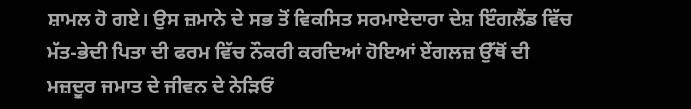ਸ਼ਾਮਲ ਹੋ ਗਏ। ਉਸ ਜ਼ਮਾਨੇ ਦੇ ਸਭ ਤੋਂ ਵਿਕਸਿਤ ਸਰਮਾਏਦਾਰਾ ਦੇਸ਼ ਇੰਗਲੈਂਡ ਵਿੱਚ ਮੱਤ-ਭੇਦੀ ਪਿਤਾ ਦੀ ਫਰਮ ਵਿੱਚ ਨੌਕਰੀ ਕਰਦਿਆਂ ਹੋਇਆਂ ਏਂਗਲਜ਼ ਉੱਥੋਂ ਦੀ ਮਜ਼ਦੂਰ ਜਮਾਤ ਦੇ ਜੀਵਨ ਦੇ ਨੇੜਿਓਂ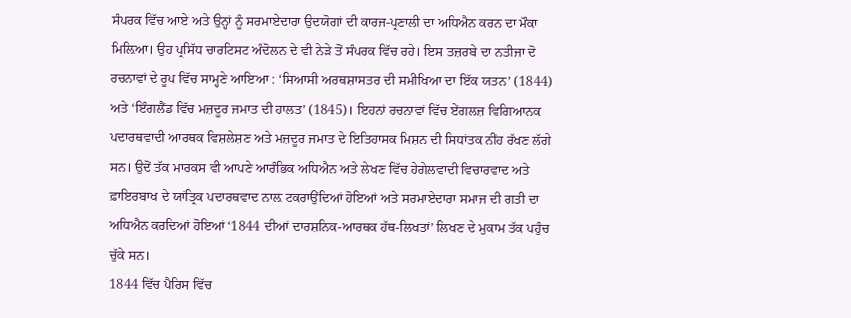ਸੰਪਰਕ ਵਿੱਚ ਆਏ ਅਤੇ ਉਨ੍ਹਾਂ ਨੂੰ ਸਰਮਾਏਦਾਰਾ ਉਦਯੋਗਾਂ ਦੀ ਕਾਰਜ-ਪ੍ਰਣਾਲੀ ਦਾ ਅਧਿਐਨ ਕਰਨ ਦਾ ਮੌਕਾ ਮਿਲ਼ਿਆ। ਉਹ ਪ੍ਰਸਿੱਧ ਚਾਰਟਿਸਟ ਅੰਦੋਲਨ ਦੇ ਵੀ ਨੇੜੇ ਤੋਂ ਸੰਪਰਕ ਵਿੱਚ ਰਹੇ। ਇਸ ਤਜ਼ਰਬੇ ਦਾ ਨਤੀਜਾ ਦੋ ਰਚਨਾਵਾਂ ਦੇ ਰੂਪ ਵਿੱਚ ਸਾਮ੍ਹਣੇ ਆਇਆ : ‘ਸਿਆਸੀ ਅਰਥਸ਼ਾਸਤਰ ਦੀ ਸਮੀਖਿਆ ਦਾ ਇੱਕ ਯਤਨ’ (1844) ਅਤੇ ‘ਇੰਗਲੈਂਡ ਵਿੱਚ ਮਜ਼ਦੂਰ ਜਮਾਤ ਦੀ ਹਾਲਤ’ (1845)। ਇਹਨਾਂ ਰਚਨਾਵਾਂ ਵਿੱਚ ਏਂਗਲਜ਼ ਵਿਗਿਆਨਕ ਪਦਾਰਥਵਾਦੀ ਆਰਥਕ ਵਿਸ਼ਲੇਸ਼ਣ ਅਤੇ ਮਜ਼ਦੂਰ ਜਮਾਤ ਦੇ ਇਤਿਹਾਸਕ ਮਿਸ਼ਨ ਦੀ ਸਿਧਾਂਤਕ ਨੀਂਹ ਰੱਖਣ ਲੱਗੇ ਸਨ। ਉਦੋਂ ਤੱਕ ਮਾਰਕਸ ਵੀ ਆਪਣੇ ਆਰੰਭਿਕ ਅਧਿਐਨ ਅਤੇ ਲੇਖਣ ਵਿੱਚ ਹੇਗੇਲਵਾਦੀ ਵਿਚਾਰਵਾਦ ਅਤੇ ਫ਼ਾਇਰਬਾਖ ਦੇ ਯਾਂਤ੍ਰਿਕ ਪਦਾਰਥਵਾਦ ਨਾਲ਼ ਟਕਰਾਉਂਦਿਆਂ ਹੋਇਆਂ ਅਤੇ ਸਰਮਾਏਦਾਰਾ ਸਮਾਜ ਦੀ ਗਤੀ ਦਾ ਅਧਿਐਨ ਕਰਦਿਆਂ ਹੋਇਆਂ ‘1844 ਦੀਆਂ ਦਾਰਸ਼ਨਿਕ-ਆਰਥਕ ਹੱਥ-ਲਿਖਤਾਂ’ ਲਿਖਣ ਦੇ ਮੁਕਾਮ ਤੱਕ ਪਹੁੰਚ ਚੁੱਕੇ ਸਨ।
1844 ਵਿੱਚ ਪੈਰਿਸ ਵਿੱਚ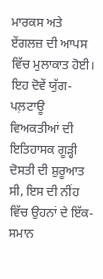ਮਾਰਕਸ ਅਤੇ ਏਂਗਲਜ਼ ਦੀ ਆਪਸ ਵਿੱਚ ਮੁਲਾਕਾਤ ਹੋਈ। ਇਹ ਦੋਵੇਂ ਯੁੱਗ-ਪਲ਼ਟਾਊ ਵਿਅਕਤੀਆਂ ਦੀ ਇਤਿਹਾਸਕ ਗੂੜ੍ਹੀ ਦੋਸਤੀ ਦੀ ਸ਼ੁਰੂਆਤ ਸੀ, ਇਸ ਦੀ ਨੀਂਹ ਵਿੱਚ ਉਹਨਾਂ ਦੇ ਇੱਕ-ਸਮਾਨ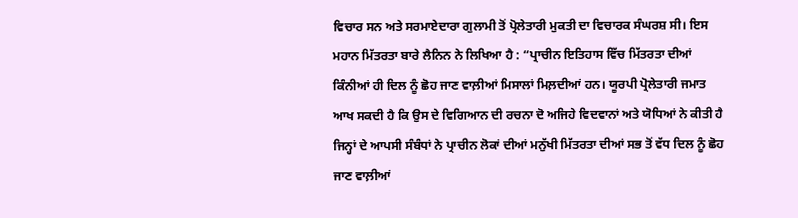ਵਿਚਾਰ ਸਨ ਅਤੇ ਸਰਮਾਏਦਾਰਾ ਗੁਲਾਮੀ ਤੋਂ ਪ੍ਰੋਲੇਤਾਰੀ ਮੁਕਤੀ ਦਾ ਵਿਚਾਰਕ ਸੰਘਰਸ਼ ਸੀ। ਇਸ ਮਹਾਨ ਮਿੱਤਰਤਾ ਬਾਰੇ ਲੈਨਿਨ ਨੇ ਲਿਖਿਆ ਹੈ : “ਪ੍ਰਾਚੀਨ ਇਤਿਹਾਸ ਵਿੱਚ ਮਿੱਤਰਤਾ ਦੀਆਂ ਕਿੰਨੀਆਂ ਹੀ ਦਿਲ ਨੂੰ ਛੋਹ ਜਾਣ ਵਾਲ਼ੀਆਂ ਮਿਸਾਲਾਂ ਮਿਲ਼ਦੀਆਂ ਹਨ। ਯੂਰਪੀ ਪ੍ਰੋਲੇਤਾਰੀ ਜਮਾਤ ਆਖ ਸਕਦੀ ਹੈ ਕਿ ਉਸ ਦੇ ਵਿਗਿਆਨ ਦੀ ਰਚਨਾ ਦੋ ਅਜਿਹੇ ਵਿਦਵਾਨਾਂ ਅਤੇ ਯੋਧਿਆਂ ਨੇ ਕੀਤੀ ਹੈ ਜਿਨ੍ਹਾਂ ਦੇ ਆਪਸੀ ਸੰਬੰਧਾਂ ਨੇ ਪ੍ਰਾਚੀਨ ਲੋਕਾਂ ਦੀਆਂ ਮਨੁੱਖੀ ਮਿੱਤਰਤਾ ਦੀਆਂ ਸਭ ਤੋਂ ਵੱਧ ਦਿਲ ਨੂੰ ਛੋਹ ਜਾਣ ਵਾਲ਼ੀਆਂ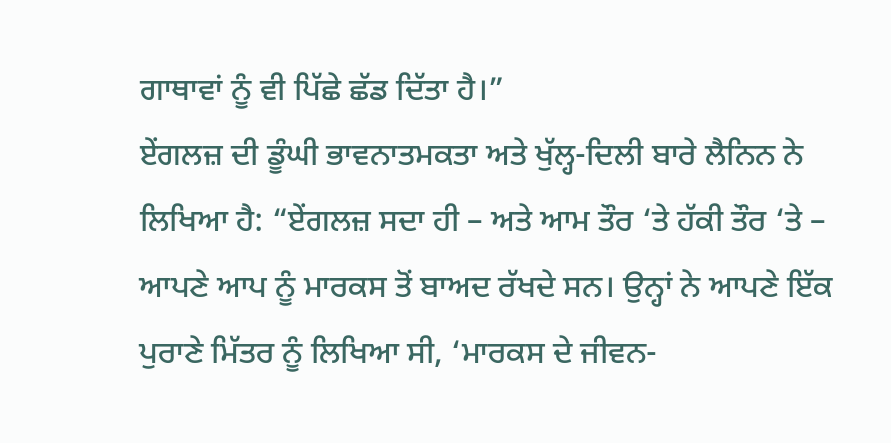ਗਾਥਾਵਾਂ ਨੂੰ ਵੀ ਪਿੱਛੇ ਛੱਡ ਦਿੱਤਾ ਹੈ।”
ਏਂਗਲਜ਼ ਦੀ ਡੂੰਘੀ ਭਾਵਨਾਤਮਕਤਾ ਅਤੇ ਖੁੱਲ੍ਹ-ਦਿਲੀ ਬਾਰੇ ਲੈਨਿਨ ਨੇ ਲਿਖਿਆ ਹੈ: “ਏਂਗਲਜ਼ ਸਦਾ ਹੀ – ਅਤੇ ਆਮ ਤੌਰ ‘ਤੇ ਹੱਕੀ ਤੌਰ ‘ਤੇ – ਆਪਣੇ ਆਪ ਨੂੰ ਮਾਰਕਸ ਤੋਂ ਬਾਅਦ ਰੱਖਦੇ ਸਨ। ਉਨ੍ਹਾਂ ਨੇ ਆਪਣੇ ਇੱਕ ਪੁਰਾਣੇ ਮਿੱਤਰ ਨੂੰ ਲਿਖਿਆ ਸੀ, ‘ਮਾਰਕਸ ਦੇ ਜੀਵਨ-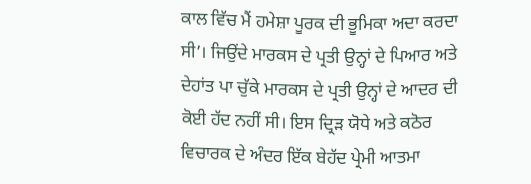ਕਾਲ ਵਿੱਚ ਮੈਂ ਹਮੇਸ਼ਾ ਪੂਰਕ ਦੀ ਭੂਮਿਕਾ ਅਦਾ ਕਰਦਾ ਸੀ’। ਜਿਉਂਦੇ ਮਾਰਕਸ ਦੇ ਪ੍ਰਤੀ ਉਨ੍ਹਾਂ ਦੇ ਪਿਆਰ ਅਤੇ ਦੇਹਾਂਤ ਪਾ ਚੁੱਕੇ ਮਾਰਕਸ ਦੇ ਪ੍ਰਤੀ ਉਨ੍ਹਾਂ ਦੇ ਆਦਰ ਦੀ ਕੋਈ ਹੱਦ ਨਹੀਂ ਸੀ। ਇਸ ਦ੍ਰਿੜ ਯੋਧੇ ਅਤੇ ਕਠੋਰ ਵਿਚਾਰਕ ਦੇ ਅੰਦਰ ਇੱਕ ਬੇਹੱਦ ਪ੍ਰੇਮੀ ਆਤਮਾ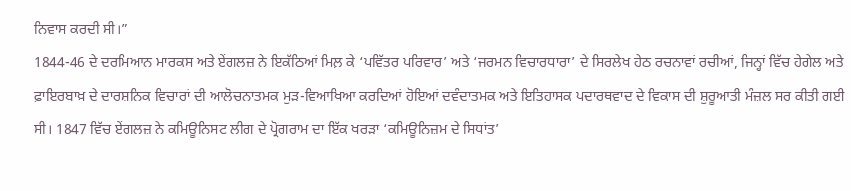ਨਿਵਾਸ ਕਰਦੀ ਸੀ।”
1844-46 ਦੇ ਦਰਮਿਆਨ ਮਾਰਕਸ ਅਤੇ ਏਂਗਲਜ਼ ਨੇ ਇਕੱਠਿਆਂ ਮਿਲ਼ ਕੇ ‘ਪਵਿੱਤਰ ਪਰਿਵਾਰ’ ਅਤੇ ‘ਜਰਮਨ ਵਿਚਾਰਧਾਰਾ’ ਦੇ ਸਿਰਲੇਖ ਹੇਠ ਰਚਨਾਵਾਂ ਰਚੀਆਂ, ਜਿਨ੍ਹਾਂ ਵਿੱਚ ਹੇਗੇਲ ਅਤੇ ਫ਼ਾਇਰਬਾਖ਼ ਦੇ ਦਾਰਸ਼ਨਿਕ ਵਿਚਾਰਾਂ ਦੀ ਆਲੋਚਨਾਤਮਕ ਮੁੜ-ਵਿਆਖਿਆ ਕਰਦਿਆਂ ਹੋਇਆਂ ਦਵੰਦਾਤਮਕ ਅਤੇ ਇਤਿਹਾਸਕ ਪਦਾਰਥਵਾਦ ਦੇ ਵਿਕਾਸ ਦੀ ਸ਼ੁਰੂਆਤੀ ਮੰਜ਼ਲ ਸਰ ਕੀਤੀ ਗਈ ਸੀ। 1847 ਵਿੱਚ ਏਂਗਲਜ਼ ਨੇ ਕਮਿਊਨਿਸਟ ਲੀਗ ਦੇ ਪ੍ਰੋਗਰਾਮ ਦਾ ਇੱਕ ਖਰੜਾ ‘ਕਮਿਊਨਿਜ਼ਮ ਦੇ ਸਿਧਾਂਤ’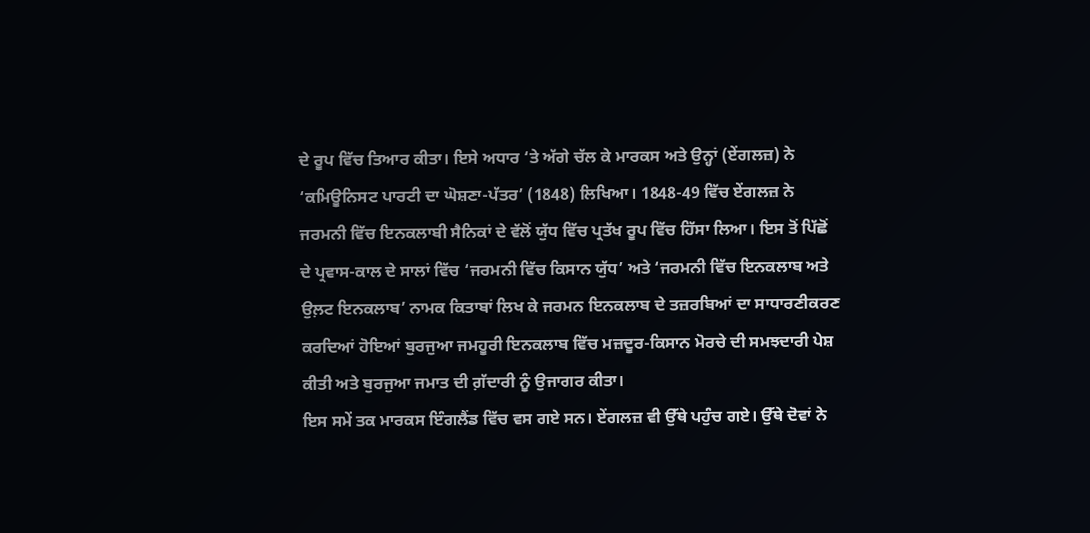ਦੇ ਰੂਪ ਵਿੱਚ ਤਿਆਰ ਕੀਤਾ। ਇਸੇ ਅਧਾਰ ‘ਤੇ ਅੱਗੇ ਚੱਲ ਕੇ ਮਾਰਕਸ ਅਤੇ ਉਨ੍ਹਾਂ (ਏਂਗਲਜ਼) ਨੇ ‘ਕਮਿਊਨਿਸਟ ਪਾਰਟੀ ਦਾ ਘੋਸ਼ਣਾ-ਪੱਤਰ’ (1848) ਲਿਖਿਆ। 1848-49 ਵਿੱਚ ਏਂਗਲਜ਼ ਨੇ ਜਰਮਨੀ ਵਿੱਚ ਇਨਕਲਾਬੀ ਸੈਨਿਕਾਂ ਦੇ ਵੱਲੋਂ ਯੁੱਧ ਵਿੱਚ ਪ੍ਰਤੱਖ ਰੂਪ ਵਿੱਚ ਹਿੱਸਾ ਲਿਆ। ਇਸ ਤੋਂ ਪਿੱਛੋਂ ਦੇ ਪ੍ਰਵਾਸ-ਕਾਲ ਦੇ ਸਾਲਾਂ ਵਿੱਚ ‘ਜਰਮਨੀ ਵਿੱਚ ਕਿਸਾਨ ਯੁੱਧ’ ਅਤੇ ‘ਜਰਮਨੀ ਵਿੱਚ ਇਨਕਲਾਬ ਅਤੇ ਉਲ਼ਟ ਇਨਕਲਾਬ’ ਨਾਮਕ ਕਿਤਾਬਾਂ ਲਿਖ ਕੇ ਜਰਮਨ ਇਨਕਲਾਬ ਦੇ ਤਜ਼ਰਬਿਆਂ ਦਾ ਸਾਧਾਰਣੀਕਰਣ ਕਰਦਿਆਂ ਹੋਇਆਂ ਬੁਰਜੁਆ ਜਮਹੂਰੀ ਇਨਕਲਾਬ ਵਿੱਚ ਮਜ਼ਦੂਰ-ਕਿਸਾਨ ਮੋਰਚੇ ਦੀ ਸਮਝਦਾਰੀ ਪੇਸ਼ ਕੀਤੀ ਅਤੇ ਬੁਰਜੁਆ ਜਮਾਤ ਦੀ ਗ਼ੱਦਾਰੀ ਨੂੰ ਉਜਾਗਰ ਕੀਤਾ।
ਇਸ ਸਮੇਂ ਤਕ ਮਾਰਕਸ ਇੰਗਲੈਂਡ ਵਿੱਚ ਵਸ ਗਏ ਸਨ। ਏਂਗਲਜ਼ ਵੀ ਉੱਥੇ ਪਹੁੰਚ ਗਏ। ਉੱਥੇ ਦੋਵਾਂ ਨੇ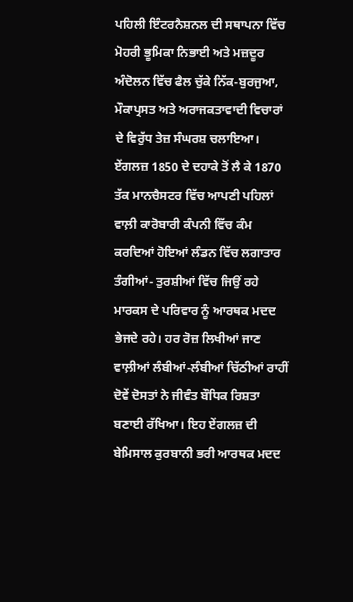ਪਹਿਲੀ ਇੰਟਰਨੈਸ਼ਨਲ ਦੀ ਸਥਾਪਨਾ ਵਿੱਚ ਮੋਹਰੀ ਭੂਮਿਕਾ ਨਿਭਾਈ ਅਤੇ ਮਜ਼ਦੂਰ ਅੰਦੋਲਨ ਵਿੱਚ ਫੈਲ ਚੁੱਕੇ ਨਿੱਕ-ਬੁਰਜੁਆ, ਮੌਕਾਪ੍ਰਸਤ ਅਤੇ ਅਰਾਜਕਤਾਵਾਦੀ ਵਿਚਾਰਾਂ ਦੇ ਵਿਰੁੱਧ ਤੇਜ਼ ਸੰਘਰਸ਼ ਚਲਾਇਆ। ਏਂਗਲਜ਼ 1850 ਦੇ ਦਹਾਕੇ ਤੋਂ ਲੈ ਕੇ 1870 ਤੱਕ ਮਾਨਚੈਸਟਰ ਵਿੱਚ ਆਪਣੀ ਪਹਿਲਾਂ ਵਾਲ਼ੀ ਕਾਰੋਬਾਰੀ ਕੰਪਨੀ ਵਿੱਚ ਕੰਮ ਕਰਦਿਆਂ ਹੋਇਆਂ ਲੰਡਨ ਵਿੱਚ ਲਗਾਤਾਰ ਤੰਗੀਆਂ- ਤੁਰਸ਼ੀਆਂ ਵਿੱਚ ਜਿਉਂ ਰਹੇ ਮਾਰਕਸ ਦੇ ਪਰਿਵਾਰ ਨੂੰ ਆਰਥਕ ਮਦਦ ਭੇਜਦੇ ਰਹੇ। ਹਰ ਰੋਜ਼ ਲਿਖੀਆਂ ਜਾਣ ਵਾਲ਼ੀਆਂ ਲੰਬੀਆਂ-ਲੰਬੀਆਂ ਚਿੱਠੀਆਂ ਰਾਹੀਂ ਦੋਵੇਂ ਦੋਸਤਾਂ ਨੇ ਜੀਵੰਤ ਬੌਧਿਕ ਰਿਸ਼ਤਾ ਬਣਾਈ ਰੱਖਿਆ। ਇਹ ਏਂਗਲਜ਼ ਦੀ ਬੇਮਿਸਾਲ ਕੁਰਬਾਨੀ ਭਰੀ ਆਰਥਕ ਮਦਦ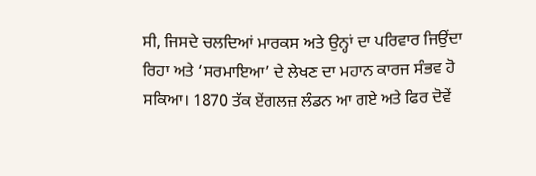ਸੀ, ਜਿਸਦੇ ਚਲਦਿਆਂ ਮਾਰਕਸ ਅਤੇ ਉਨ੍ਹਾਂ ਦਾ ਪਰਿਵਾਰ ਜਿਉਂਦਾ ਰਿਹਾ ਅਤੇ ‘ਸਰਮਾਇਆ’ ਦੇ ਲੇਖਣ ਦਾ ਮਹਾਨ ਕਾਰਜ ਸੰਭਵ ਹੋ ਸਕਿਆ। 1870 ਤੱਕ ਏਂਗਲਜ਼ ਲੰਡਨ ਆ ਗਏ ਅਤੇ ਫਿਰ ਦੋਵੇਂ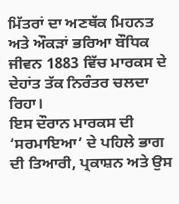ਮਿੱਤਰਾਂ ਦਾ ਅਣਥੱਕ ਮਿਹਨਤ ਅਤੇ ਔਕੜਾਂ ਭਰਿਆ ਬੌਧਿਕ ਜੀਵਨ 1883 ਵਿੱਚ ਮਾਰਕਸ ਦੇ ਦੇਹਾਂਤ ਤੱਕ ਨਿਰੰਤਰ ਚਲਦਾ ਰਿਹਾ।
ਇਸ ਦੌਰਾਨ ਮਾਰਕਸ ਦੀ ‘ਸਰਮਾਇਆ’ ਦੇ ਪਹਿਲੇ ਭਾਗ ਦੀ ਤਿਆਰੀ, ਪ੍ਰਕਾਸ਼ਨ ਅਤੇ ਉਸ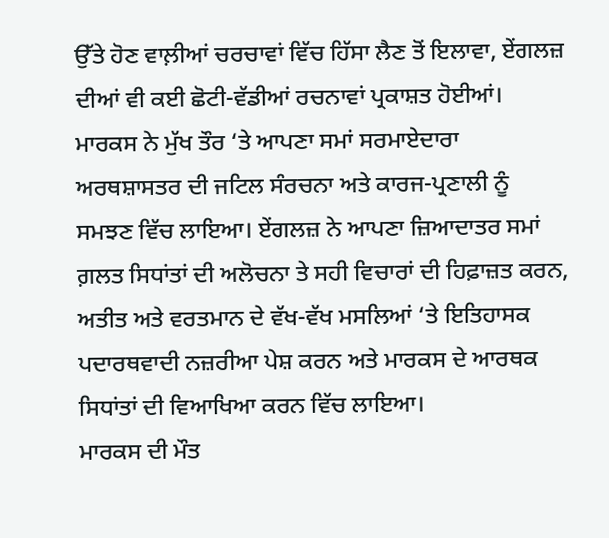ਉੱਤੇ ਹੋਣ ਵਾਲ਼ੀਆਂ ਚਰਚਾਵਾਂ ਵਿੱਚ ਹਿੱਸਾ ਲੈਣ ਤੋਂ ਇਲਾਵਾ, ਏਂਗਲਜ਼ ਦੀਆਂ ਵੀ ਕਈ ਛੋਟੀ-ਵੱਡੀਆਂ ਰਚਨਾਵਾਂ ਪ੍ਰਕਾਸ਼ਤ ਹੋਈਆਂ। ਮਾਰਕਸ ਨੇ ਮੁੱਖ ਤੌਰ ‘ਤੇ ਆਪਣਾ ਸਮਾਂ ਸਰਮਾਏਦਾਰਾ ਅਰਥਸ਼ਾਸਤਰ ਦੀ ਜਟਿਲ ਸੰਰਚਨਾ ਅਤੇ ਕਾਰਜ-ਪ੍ਰਣਾਲੀ ਨੂੰ ਸਮਝਣ ਵਿੱਚ ਲਾਇਆ। ਏਂਗਲਜ਼ ਨੇ ਆਪਣਾ ਜ਼ਿਆਦਾਤਰ ਸਮਾਂ ਗ਼ਲਤ ਸਿਧਾਂਤਾਂ ਦੀ ਅਲੋਚਨਾ ਤੇ ਸਹੀ ਵਿਚਾਰਾਂ ਦੀ ਹਿਫ਼ਾਜ਼ਤ ਕਰਨ, ਅਤੀਤ ਅਤੇ ਵਰਤਮਾਨ ਦੇ ਵੱਖ-ਵੱਖ ਮਸਲਿਆਂ ‘ਤੇ ਇਤਿਹਾਸਕ ਪਦਾਰਥਵਾਦੀ ਨਜ਼ਰੀਆ ਪੇਸ਼ ਕਰਨ ਅਤੇ ਮਾਰਕਸ ਦੇ ਆਰਥਕ ਸਿਧਾਂਤਾਂ ਦੀ ਵਿਆਖਿਆ ਕਰਨ ਵਿੱਚ ਲਾਇਆ।
ਮਾਰਕਸ ਦੀ ਮੌਤ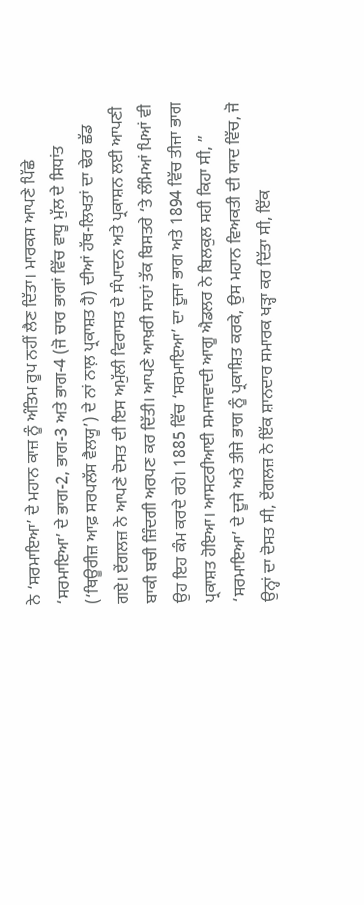ਨੇ ‘ਸਰਮਾਇਆ’ ਦੇ ਮਹਾਨ ਕਾਜ਼ ਨੂੰ ਅੰਤਿਮ ਰੂਪ ਨਹੀਂ ਲੈਣ ਦਿੱਤਾ। ਮਾਰਕਸ ਆਪਣੇ ਪਿੱਛੇ ‘ਸਰਮਾਇਆ’ ਦੇ ਭਾਗ-2, ਭਾਗ-3 ਅਤੇ ਭਾਗ-4 (ਜੋ ਚਾਰ ਭਾਗਾਂ ਵਿੱਚ ਵਾਧੂ ਮੁੱਲ ਦੇ ਸਿਧਾਂਤ (‘ਥਿਊਰੀਜ਼ ਆਫ਼ ਸਰਪਲੱਸ ਵੈਲਯੂ’) ਦੇ ਨਾਂ ਨਾਲ਼ ਪ੍ਰਕਾਸ਼ਤ ਹੈ) ਦੀਆਂ ਹੱਥ-ਲਿਖਤਾਂ ਦਾ ਢੇਰ ਛੱਡ ਗਏ। ਏਂਗਲਜ਼ ਨੇ ਆਪਣੇ ਦੋਸਤ ਦੀ ਇਸ ਅਮੁੱਲੀ ਵਿਰਾਸਤ ਦੇ ਸੰਪਾਦਨ ਅਤੇ ਪ੍ਰਕਾਸ਼ਨ ਲਈ ਆਪਣੀ ਬਾਕੀ ਬਚੀ ਜ਼ਿੰਦਗੀ ਅਰਪਣ ਕਰ ਦਿੱਤੀ। ਆਪਣੇ ਆਖ਼ਰੀ ਸਾਹਾਂ ਤੱਕ ਬਿਸਤਰੇ ‘ਤੇ ਲੰਮਿਆਂ ਪਿਆਂ ਵੀ ਉਹ ਇਹ ਕੰਮ ਕਰਦੇ ਰਹੇ। 1885 ਵਿੱਚ ‘ਸਰਮਾਇਆ’ ਦਾ ਦੂਜਾ ਭਾਗ ਅਤੇ 1894 ਵਿੱਚ ਤੀਜਾ ਭਾਗ ਪ੍ਰਕਾਸ਼ਤ ਹੋਇਆ। ਆਸਟਰੀਆਈ ਸਮਾਜਵਾਦੀ ਆਗੂ ਐਡਲਰ ਨੇ ਬਿਲਕੁਲ ਸਹੀ ਕਿਹਾ ਸੀ, ” ‘ਸਰਮਾਇਆ’ ਦੇ ਦੂਜੇ ਅਤੇ ਤੀਜੇ ਭਾਗ ਨੂੰ ਪ੍ਰਕਾਸ਼ਿਤ ਕਰਕੇ, ਉਸ ਮਹਾਨ ਵਿਅਕਤੀ ਦੀ ਯਾਦ ਵਿੱਚ, ਜੋ ਉਨ੍ਹਾਂ ਦਾ ਦੋਸਤ ਸੀ, ਏਂਗਲਜ਼ ਨੇ ਇੱਕ ਸ਼ਾਨਦਾਰ ਸਮਾਰਕ ਖੜ੍ਹਾ ਕਰ ਦਿੱਤਾ ਸੀ, ਇੱਕ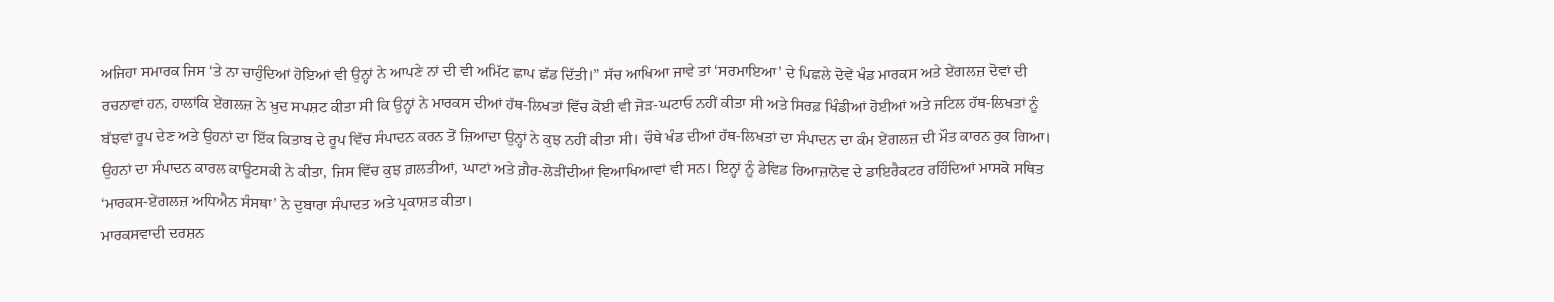ਅਜਿਹਾ ਸਮਾਰਕ ਜਿਸ ‘ਤੇ ਨਾ ਚਾਹੁੰਦਿਆਂ ਹੋਇਆਂ ਵੀ ਉਨ੍ਹਾਂ ਨੇ ਆਪਣੇ ਨਾਂ ਦੀ ਵੀ ਅਮਿੱਟ ਛਾਪ ਛੱਡ ਦਿੱਤੀ।” ਸੱਚ ਆਖਿਆ ਜਾਵੇ ਤਾਂ ‘ਸਰਮਾਇਆ’ ਦੇ ਪਿਛਲੇ ਦੋਵੇਂ ਖੰਡ ਮਾਰਕਸ ਅਤੇ ਏਂਗਲਜ਼ ਦੋਵਾਂ ਦੀ ਰਚਨਾਵਾਂ ਹਨ, ਹਾਲਾਂਕਿ ਏਂਗਲਜ਼ ਨੇ ਖ਼ੁਦ ਸਪਸ਼ਟ ਕੀਤਾ ਸੀ ਕਿ ਉਨ੍ਹਾਂ ਨੇ ਮਾਰਕਸ ਦੀਆਂ ਹੱਥ-ਲਿਖਤਾਂ ਵਿੱਚ ਕੋਈ ਵੀ ਜੋੜ-ਘਟਾਓ ਨਹੀਂ ਕੀਤਾ ਸੀ ਅਤੇ ਸਿਰਫ਼ ਖਿੰਡੀਆਂ ਹੋਈਆਂ ਅਤੇ ਜਟਿਲ ਹੱਥ-ਲਿਖਤਾਂ ਨੂੰ ਬੱਝਵਾਂ ਰੂਪ ਦੇਣ ਅਤੇ ਉਹਨਾਂ ਦਾ ਇੱਕ ਕਿਤਾਬ ਦੇ ਰੂਪ ਵਿੱਚ ਸੰਪਾਦਨ ਕਰਨ ਤੋਂ ਜ਼ਿਆਦਾ ਉਨ੍ਹਾਂ ਨੇ ਕੁਝ ਨਹੀਂ ਕੀਤਾ ਸੀ। ਚੌਥੇ ਖੰਡ ਦੀਆਂ ਹੱਥ-ਲਿਖਤਾਂ ਦਾ ਸੰਪਾਦਨ ਦਾ ਕੰਮ ਏਂਗਲਜ਼ ਦੀ ਮੌਤ ਕਾਰਨ ਰੁਕ ਗਿਆ। ਉਹਨਾਂ ਦਾ ਸੰਪਾਦਨ ਕਾਰਲ ਕਾਊਟਸਕੀ ਨੇ ਕੀਤਾ, ਜਿਸ ਵਿੱਚ ਕੁਝ ਗ਼ਲਤੀਆਂ, ਘਾਟਾਂ ਅਤੇ ਗ਼ੈਰ-ਲੋੜੀਂਦੀਆਂ ਵਿਆਖਿਆਵਾਂ ਵੀ ਸਨ। ਇਨ੍ਹਾਂ ਨੂੰ ਡੇਵਿਡ ਰਿਆਜ਼ਾਨੋਵ ਦੇ ਡਾਇਰੈਕਟਰ ਰਹਿੰਦਿਆਂ ਮਾਸਕੋ ਸਥਿਤ ‘ਮਾਰਕਸ-ਏਂਗਲਜ਼ ਅਧਿਐਨ ਸੰਸਥਾ’ ਨੇ ਦੁਬਾਰਾ ਸੰਪਾਦਤ ਅਤੇ ਪ੍ਰਕਾਸ਼ਤ ਕੀਤਾ।
ਮਾਰਕਸਵਾਦੀ ਦਰਸ਼ਨ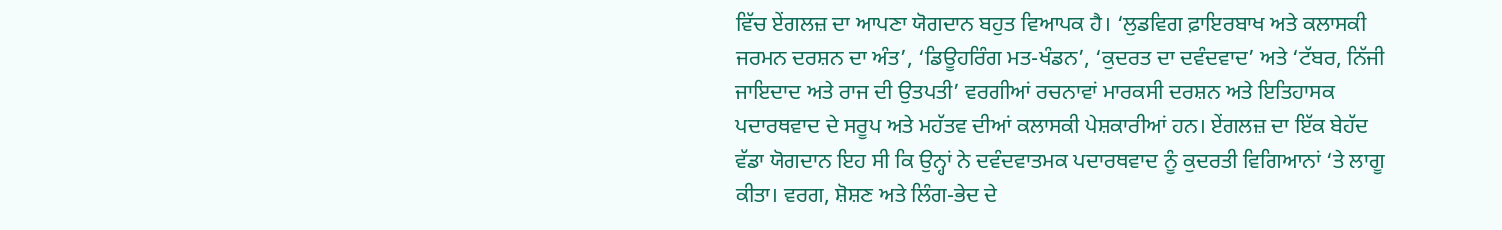ਵਿੱਚ ਏਂਗਲਜ਼ ਦਾ ਆਪਣਾ ਯੋਗਦਾਨ ਬਹੁਤ ਵਿਆਪਕ ਹੈ। ‘ਲੁਡਵਿਗ ਫ਼ਾਇਰਬਾਖ ਅਤੇ ਕਲਾਸਕੀ ਜਰਮਨ ਦਰਸ਼ਨ ਦਾ ਅੰਤ’, ‘ਡਿਊਹਰਿੰਗ ਮਤ-ਖੰਡਨ’, ‘ਕੁਦਰਤ ਦਾ ਦਵੰਦਵਾਦ’ ਅਤੇ ‘ਟੱਬਰ, ਨਿੱਜੀ ਜਾਇਦਾਦ ਅਤੇ ਰਾਜ ਦੀ ਉਤਪਤੀ’ ਵਰਗੀਆਂ ਰਚਨਾਵਾਂ ਮਾਰਕਸੀ ਦਰਸ਼ਨ ਅਤੇ ਇਤਿਹਾਸਕ ਪਦਾਰਥਵਾਦ ਦੇ ਸਰੂਪ ਅਤੇ ਮਹੱਤਵ ਦੀਆਂ ਕਲਾਸਕੀ ਪੇਸ਼ਕਾਰੀਆਂ ਹਨ। ਏਂਗਲਜ਼ ਦਾ ਇੱਕ ਬੇਹੱਦ ਵੱਡਾ ਯੋਗਦਾਨ ਇਹ ਸੀ ਕਿ ਉਨ੍ਹਾਂ ਨੇ ਦਵੰਦਵਾਤਮਕ ਪਦਾਰਥਵਾਦ ਨੂੰ ਕੁਦਰਤੀ ਵਿਗਿਆਨਾਂ ‘ਤੇ ਲਾਗੂ ਕੀਤਾ। ਵਰਗ, ਸ਼ੋਸ਼ਣ ਅਤੇ ਲਿੰਗ-ਭੇਦ ਦੇ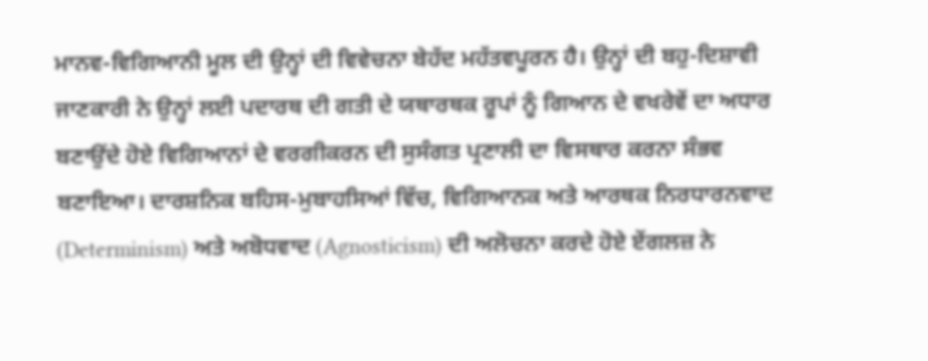ਮਾਨਵ-ਵਿਗਿਆਨੀ ਮੂਲ ਦੀ ਉਨ੍ਹਾਂ ਦੀ ਵਿਵੇਚਨਾ ਬੇਹੱਦ ਮਹੱਤਵਪੂਰਨ ਹੈ। ਉਨ੍ਹਾਂ ਦੀ ਬਹੁ-ਦਿਸ਼ਾਵੀ ਜਾਣਕਾਰੀ ਨੇ ਉਨ੍ਹਾਂ ਲਈ ਪਦਾਰਥ ਦੀ ਗਤੀ ਦੇ ਯਥਾਰਥਕ ਰੂਪਾਂ ਨੂੰ ਗਿਆਨ ਦੇ ਵਖਰੇਵੇਂ ਦਾ ਅਧਾਰ ਬਣਾਉਂਦੇ ਹੋਏ ਵਿਗਿਆਨਾਂ ਦੇ ਵਰਗੀਕਰਨ ਦੀ ਸੁਸੰਗਤ ਪ੍ਰਣਾਲੀ ਦਾ ਵਿਸਥਾਰ ਕਰਨਾ ਸੰਭਵ ਬਣਾਇਆ। ਦਾਰਸ਼ਨਿਕ ਬਹਿਸ-ਮੁਬਾਹਸਿਆਂ ਵਿੱਚ, ਵਿਗਿਆਨਕ ਅਤੇ ਆਰਥਕ ਨਿਰਧਾਰਨਵਾਦ (Determinism) ਅਤੇ ਅਬੋਧਵਾਦ (Agnosticism) ਦੀ ਅਲੋਚਨਾ ਕਰਦੇ ਹੋਏ ਏਂਗਲਜ਼ ਨੇ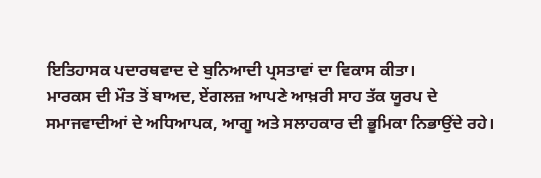ਇਤਿਹਾਸਕ ਪਦਾਰਥਵਾਦ ਦੇ ਬੁਨਿਆਦੀ ਪ੍ਰਸਤਾਵਾਂ ਦਾ ਵਿਕਾਸ ਕੀਤਾ।
ਮਾਰਕਸ ਦੀ ਮੌਤ ਤੋਂ ਬਾਅਦ, ਏਂਗਲਜ਼ ਆਪਣੇ ਆਖ਼ਰੀ ਸਾਹ ਤੱਕ ਯੂਰਪ ਦੇ ਸਮਾਜਵਾਦੀਆਂ ਦੇ ਅਧਿਆਪਕ, ਆਗੂ ਅਤੇ ਸਲਾਹਕਾਰ ਦੀ ਭੂਮਿਕਾ ਨਿਭਾਉਂਦੇ ਰਹੇ।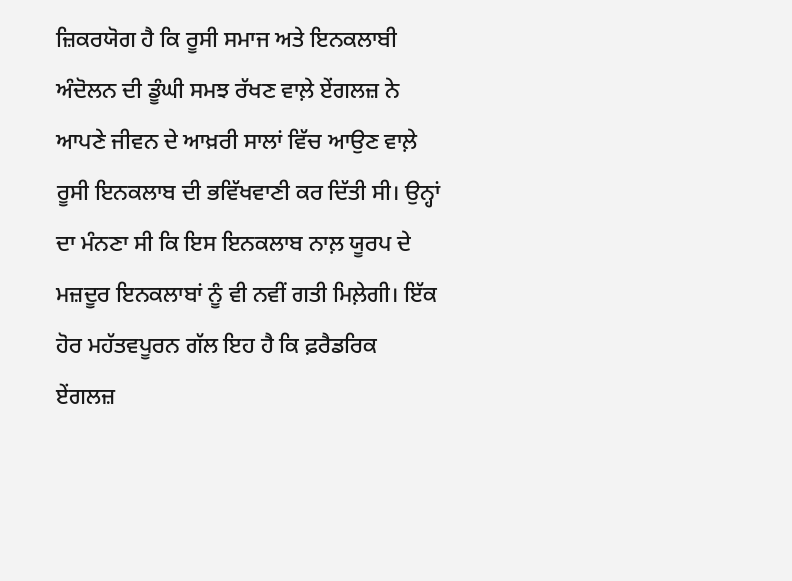ਜ਼ਿਕਰਯੋਗ ਹੈ ਕਿ ਰੂਸੀ ਸਮਾਜ ਅਤੇ ਇਨਕਲਾਬੀ ਅੰਦੋਲਨ ਦੀ ਡੂੰਘੀ ਸਮਝ ਰੱਖਣ ਵਾਲ਼ੇ ਏਂਗਲਜ਼ ਨੇ ਆਪਣੇ ਜੀਵਨ ਦੇ ਆਖ਼ਰੀ ਸਾਲਾਂ ਵਿੱਚ ਆਉਣ ਵਾਲ਼ੇ ਰੂਸੀ ਇਨਕਲਾਬ ਦੀ ਭਵਿੱਖਵਾਣੀ ਕਰ ਦਿੱਤੀ ਸੀ। ਉਨ੍ਹਾਂ ਦਾ ਮੰਨਣਾ ਸੀ ਕਿ ਇਸ ਇਨਕਲਾਬ ਨਾਲ਼ ਯੂਰਪ ਦੇ ਮਜ਼ਦੂਰ ਇਨਕਲਾਬਾਂ ਨੂੰ ਵੀ ਨਵੀਂ ਗਤੀ ਮਿਲ਼ੇਗੀ। ਇੱਕ ਹੋਰ ਮਹੱਤਵਪੂਰਨ ਗੱਲ ਇਹ ਹੈ ਕਿ ਫ਼ਰੈਡਰਿਕ ਏਂਗਲਜ਼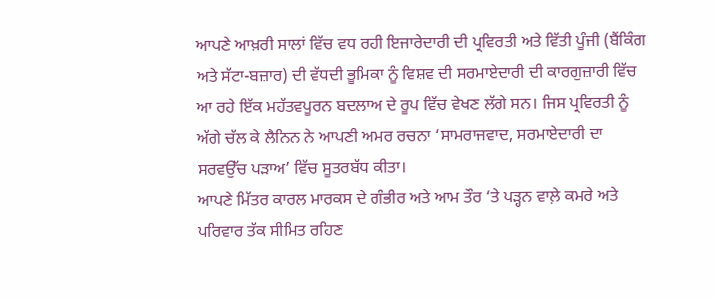ਆਪਣੇ ਆਖ਼ਰੀ ਸਾਲਾਂ ਵਿੱਚ ਵਧ ਰਹੀ ਇਜਾਰੇਦਾਰੀ ਦੀ ਪ੍ਰਵਿਰਤੀ ਅਤੇ ਵਿੱਤੀ ਪੂੰਜੀ (ਬੈਂਕਿੰਗ ਅਤੇ ਸੱਟਾ-ਬਜ਼ਾਰ) ਦੀ ਵੱਧਦੀ ਭੂਮਿਕਾ ਨੂੰ ਵਿਸ਼ਵ ਦੀ ਸਰਮਾਏਦਾਰੀ ਦੀ ਕਾਰਗੁਜ਼ਾਰੀ ਵਿੱਚ ਆ ਰਹੇ ਇੱਕ ਮਹੱਤਵਪੂਰਨ ਬਦਲਾਅ ਦੇ ਰੂਪ ਵਿੱਚ ਵੇਖਣ ਲੱਗੇ ਸਨ। ਜਿਸ ਪ੍ਰਵਿਰਤੀ ਨੂੰ ਅੱਗੇ ਚੱਲ ਕੇ ਲੈਨਿਨ ਨੇ ਆਪਣੀ ਅਮਰ ਰਚਨਾ ‘ਸਾਮਰਾਜਵਾਦ, ਸਰਮਾਏਦਾਰੀ ਦਾ ਸਰਵਉੱਚ ਪੜਾਅ’ ਵਿੱਚ ਸੂਤਰਬੱਧ ਕੀਤਾ।
ਆਪਣੇ ਮਿੱਤਰ ਕਾਰਲ ਮਾਰਕਸ ਦੇ ਗੰਭੀਰ ਅਤੇ ਆਮ ਤੌਰ ‘ਤੇ ਪੜ੍ਹਨ ਵਾਲ਼ੇ ਕਮਰੇ ਅਤੇ ਪਰਿਵਾਰ ਤੱਕ ਸੀਮਿਤ ਰਹਿਣ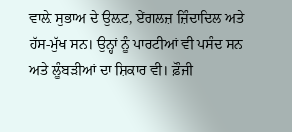ਵਾਲ਼ੇ ਸੁਭਾਅ ਦੇ ਉਲ਼ਟ, ਏਂਗਲਜ਼ ਜ਼ਿੰਦਾਦਿਲ ਅਤੇ ਹੱਸ-ਮੁੱਖ ਸਨ। ਉਨ੍ਹਾਂ ਨੂੰ ਪਾਰਟੀਆਂ ਵੀ ਪਸੰਦ ਸਨ ਅਤੇ ਲੂੰਬੜੀਆਂ ਦਾ ਸ਼ਿਕਾਰ ਵੀ। ਫ਼ੌਜੀ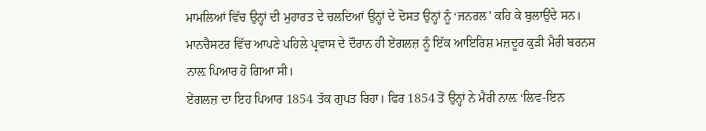ਮਾਮਲਿਆਂ ਵਿੱਚ ਉਨ੍ਹਾਂ ਦੀ ਮੁਹਾਰਤ ਦੇ ਚਲਦਿਆਂ ਉਨ੍ਹਾਂ ਦੇ ਦੋਸਤ ਉਨ੍ਹਾਂ ਨੂੰ ‘ਜਨਰਲ’ ਕਹਿ ਕੇ ਬੁਲਾਉਂਦੇ ਸਨ। ਮਾਨਚੈਸਟਰ ਵਿੱਚ ਆਪਣੇ ਪਹਿਲੇ ਪ੍ਰਵਾਸ ਦੇ ਦੌਰਾਨ ਹੀ ਏਂਗਲਜ਼ ਨੂੰ ਇੱਕ ਆਇਰਿਸ਼ ਮਜ਼ਦੂਰ ਕੁੜੀ ਮੈਰੀ ਬਰਨਸ ਨਾਲ਼ ਪਿਆਰ ਹੋ ਗਿਆ ਸੀ।
ਏਂਗਲਜ਼ ਦਾ ਇਹ ਪਿਆਰ 1854 ਤੱਕ ਗੁਪਤ ਰਿਹਾ। ਫਿਰ 1854 ਤੋਂ ਉਨ੍ਹਾਂ ਨੇ ਮੈਰੀ ਨਾਲ਼ ‘ਲਿਵ-ਇਨ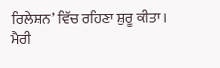ਰਿਲੇਸ਼ਨ’ ਵਿੱਚ ਰਹਿਣਾ ਸ਼ੁਰੂ ਕੀਤਾ। ਮੈਰੀ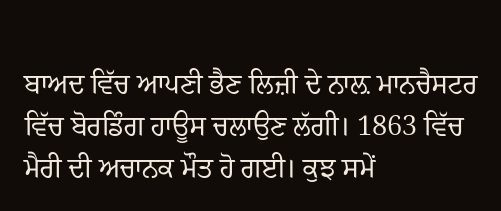ਬਾਅਦ ਵਿੱਚ ਆਪਣੀ ਭੈਣ ਲਿਜ਼ੀ ਦੇ ਨਾਲ਼ ਮਾਨਚੈਸਟਰ ਵਿੱਚ ਬੋਰਡਿੰਗ ਹਾਊਸ ਚਲਾਉਣ ਲੱਗੀ। 1863 ਵਿੱਚ ਮੈਰੀ ਦੀ ਅਚਾਨਕ ਮੌਤ ਹੋ ਗਈ। ਕੁਝ ਸਮੇਂ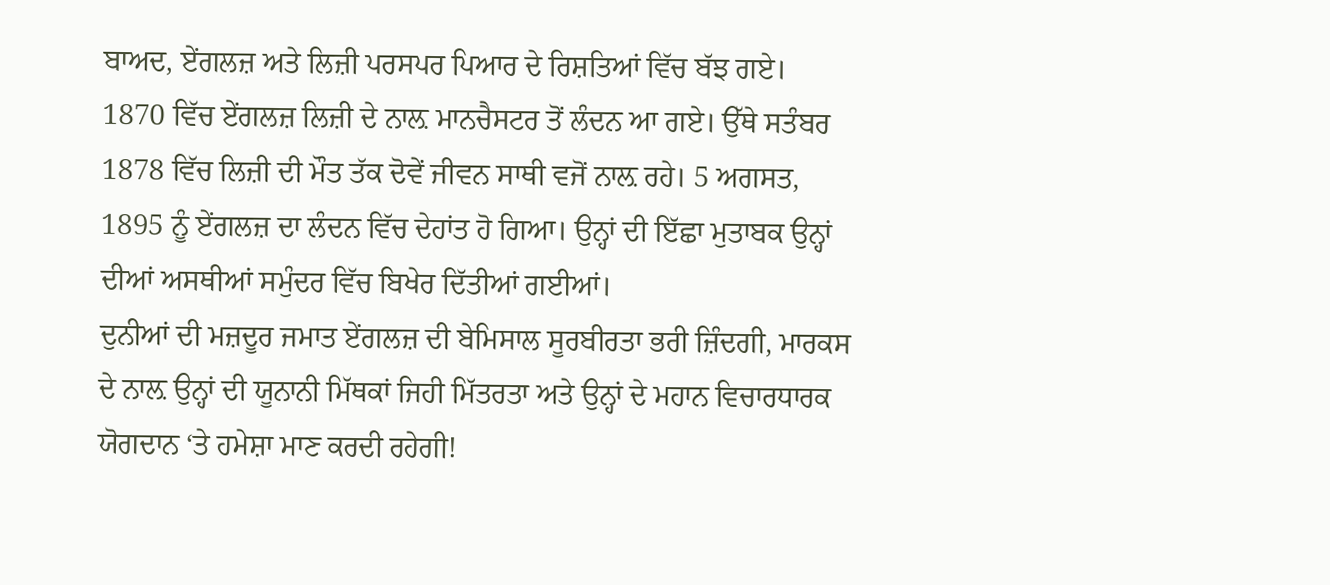ਬਾਅਦ, ਏਂਗਲਜ਼ ਅਤੇ ਲਿਜ਼ੀ ਪਰਸਪਰ ਪਿਆਰ ਦੇ ਰਿਸ਼ਤਿਆਂ ਵਿੱਚ ਬੱਝ ਗਏ।
1870 ਵਿੱਚ ਏਂਗਲਜ਼ ਲਿਜ਼ੀ ਦੇ ਨਾਲ਼ ਮਾਨਚੈਸਟਰ ਤੋਂ ਲੰਦਨ ਆ ਗਏ। ਉੱਥੇ ਸਤੰਬਰ 1878 ਵਿੱਚ ਲਿਜ਼ੀ ਦੀ ਮੌਤ ਤੱਕ ਦੋਵੇਂ ਜੀਵਨ ਸਾਥੀ ਵਜੋਂ ਨਾਲ਼ ਰਹੇ। 5 ਅਗਸਤ, 1895 ਨੂੰ ਏਂਗਲਜ਼ ਦਾ ਲੰਦਨ ਵਿੱਚ ਦੇਹਾਂਤ ਹੋ ਗਿਆ। ਉਨ੍ਹਾਂ ਦੀ ਇੱਛਾ ਮੁਤਾਬਕ ਉਨ੍ਹਾਂ ਦੀਆਂ ਅਸਥੀਆਂ ਸਮੁੰਦਰ ਵਿੱਚ ਬਿਖੇਰ ਦਿੱਤੀਆਂ ਗਈਆਂ।
ਦੁਨੀਆਂ ਦੀ ਮਜ਼ਦੂਰ ਜਮਾਤ ਏਂਗਲਜ਼ ਦੀ ਬੇਮਿਸਾਲ ਸੂਰਬੀਰਤਾ ਭਰੀ ਜ਼ਿੰਦਗੀ, ਮਾਰਕਸ ਦੇ ਨਾਲ਼ ਉਨ੍ਹਾਂ ਦੀ ਯੂਨਾਨੀ ਮਿੱਥਕਾਂ ਜਿਹੀ ਮਿੱਤਰਤਾ ਅਤੇ ਉਨ੍ਹਾਂ ਦੇ ਮਹਾਨ ਵਿਚਾਰਧਾਰਕ ਯੋਗਦਾਨ ‘ਤੇ ਹਮੇਸ਼ਾ ਮਾਣ ਕਰਦੀ ਰਹੇਗੀ!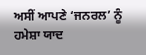ਅਸੀਂ ਆਪਣੇ ‘ਜਨਰਲ’ ਨੂੰ ਹਮੇਸ਼ਾ ਯਾਦ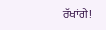ਰੱਖਾਂਗੇ!